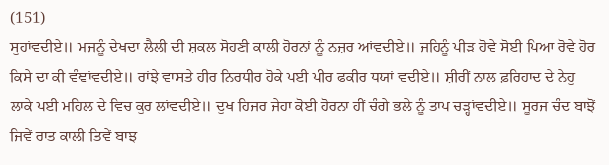(151)
ਸੁਹਾਂਵਦੀਏ॥ ਮਜਨੂੰ ਦੇਖਦਾ ਲੈਲੀ ਦੀ ਸ਼ਕਲ ਸੋਹਣੀ ਕਾਲੀ ਹੋਰਨਾਂ ਨੂੰ ਨਜ਼ਰ ਆਂਵਦੀਏ॥ ਜਹਿਨੂੰ ਪੀੜ ਹੋਵੇ ਸੋਈ ਪਿਆ ਰੋਵੇ ਹੋਰ ਕਿਸੇ ਦਾ ਕੀ ਵੰਞਾਂਵਦੀਏ॥ ਰਾਂਝੇ ਵਾਸਤੇ ਹੀਰ ਨਿਰਧੀਰ ਹੋਕੇ ਪਈ ਪੀਰ ਫਕੀਰ ਧਯਾਂ ਵਦੀਏ॥ ਸ਼ੀਰੀਂ ਨਾਲ ਫ਼ਰਿਹਾਦ ਦੇ ਨੇਹੁ ਲਾਕੇ ਪਈ ਮਹਿਲ ਦੇ ਵਿਚ ਕੁਰ ਲਾਂਵਦੀਏ॥ ਦੁਖ ਹਿਜਰ ਜੇਹਾ ਕੋਈ ਹੋਰਨਾ ਹੀਂ ਚੰਗੇ ਭਲੇ ਨੂੰ ਤਾਪ ਚੜ੍ਹਾਂਵਦੀਏ॥ ਸੂਰਜ ਚੰਦ ਬਾਝੋਂ ਜਿਵੇਂ ਰਾਤ ਕਾਲੀ ਤਿਵੇਂ ਬਾਝ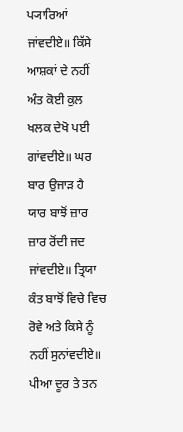ਪ੍ਯਾਰਿਆਂ ਜਾਂਵਦੀਏ॥ ਕਿੱਸੇ ਆਸ਼ਕਾਂ ਦੇ ਨਹੀਂ ਅੰਤ ਕੋਈ ਕੁਲ ਖਲਕ ਦੇਖੋ ਪਈ ਗਾਂਵਦੀਏ॥ ਘਰ ਬਾਰ ਉਜਾੜ ਹੈ ਯਾਰ ਬਾਝੋਂ ਜ਼ਾਰ ਜ਼ਾਰ ਰੋਂਦੀ ਜਦ ਜਾਂਵਦੀਏ॥ ਤ੍ਰਿਯਾ ਕੰਤ ਬਾਝੋਂ ਵਿਚੇ ਵਿਚ ਰੋਵੇ ਅਤੇ ਕਿਸੇ ਨੂੰ ਨਹੀਂ ਸੁਨਾਂਵਦੀਏ॥ ਪੀਆ ਦੂਰ ਤੇ ਤਨ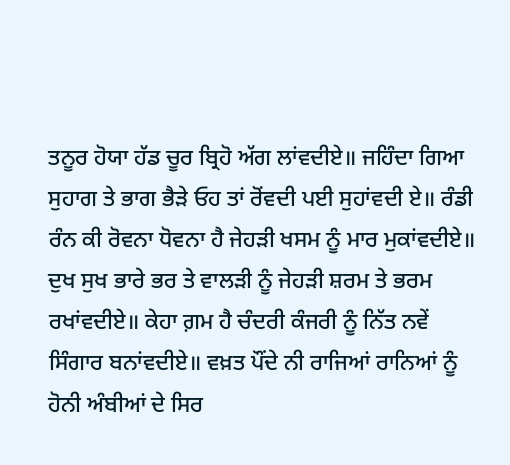ਤਨੂਰ ਹੋਯਾ ਹੱਡ ਚੂਰ ਬ੍ਰਿਹੋ ਅੱਗ ਲਾਂਵਦੀਏ॥ ਜਹਿੰਦਾ ਗਿਆ ਸੁਹਾਗ ਤੇ ਭਾਗ ਭੈੜੇ ਓਹ ਤਾਂ ਰੋਂਵਦੀ ਪਈ ਸੁਹਾਂਵਦੀ ਏ॥ ਰੰਡੀ ਰੰਨ ਕੀ ਰੋਵਨਾ ਧੋਵਨਾ ਹੈ ਜੇਹੜੀ ਖਸਮ ਨੂੰ ਮਾਰ ਮੁਕਾਂਵਦੀਏ॥ ਦੁਖ ਸੁਖ ਭਾਰੇ ਭਰ ਤੇ ਵਾਲੜੀ ਨੂੰ ਜੇਹੜੀ ਸ਼ਰਮ ਤੇ ਭਰਮ ਰਖਾਂਵਦੀਏ॥ ਕੇਹਾ ਗ਼ਮ ਹੈ ਚੰਦਰੀ ਕੰਜਰੀ ਨੂੰ ਨਿੱਤ ਨਵੇਂ ਸਿੰਗਾਰ ਬਨਾਂਵਦੀਏ॥ ਵਖ਼ਤ ਪੌਂਦੇ ਨੀ ਰਾਜਿਆਂ ਰਾਨਿਆਂ ਨੂੰ ਹੋਨੀ ਅੰਬੀਆਂ ਦੇ ਸਿਰ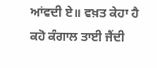ਆਂਵਦੀ ਏ॥ ਵਖ਼ਤ ਕੇਹਾ ਹੈ ਕਹੋ ਕੰਗਾਲ ਤਾਈ ਜੈਂਦੀ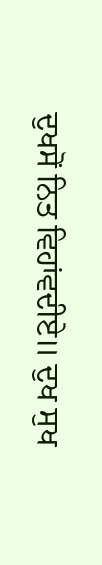ਦੁਖਸੋਂ ਨਿਤ ਵਿਹਾਂਵਦੀਏ॥ ਦੁਖ ਸੁਖ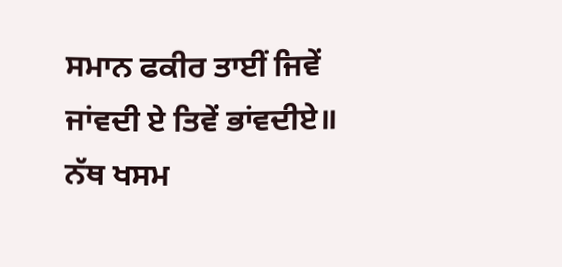ਸਮਾਨ ਫਕੀਰ ਤਾਈਂ ਜਿਵੇਂ ਜਾਂਵਦੀ ਏ ਤਿਵੇਂ ਭਾਂਵਦੀਏ॥ ਨੱਥ ਖਸਮ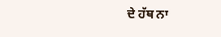ਦੇ ਹੱਥ ਨਾ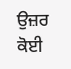ਉਜ਼ਰ ਕੋਈ